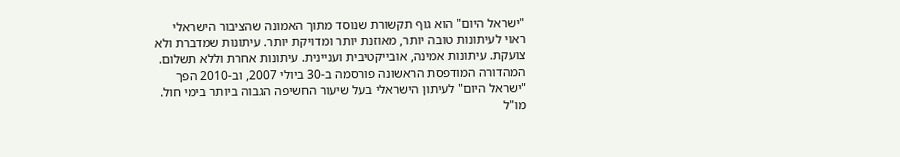"ישראל היום" הוא גוף תקשורת שנוסד מתוך האמונה שהציבור הישראלי ראוי לעיתונות טובה יותר, מאוזנת יותר ומדויקת יותר. עיתונות שמדברת ולא צועקת. עיתונות אמינה, אובייקטיבית ועניינית. עיתונות אחרת וללא תשלום. המהדורה המודפסת הראשונה פורסמה ב-30 ביולי 2007, וב-2010 הפך "ישראל היום" לעיתון הישראלי בעל שיעור החשיפה הגבוה ביותר בימי חול. מו"ל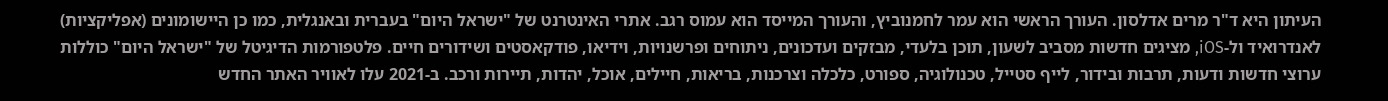העיתון היא ד"ר מרים אדלסון. העורך הראשי הוא עמר לחמנוביץ, והעורך המייסד הוא עמוס רגב. אתרי האינטרנט של "ישראל היום" בעברית ובאנגלית, כמו כן היישומונים (אפליקציות) לאנדרואיד ול-iOS, מציגים חדשות מסביב לשעון, תוכן בלעדי, מבזקים ועדכונים, ניתוחים ופרשנויות, וידיאו, פודקאסטים ושידורים חיים. פלטפורמות הדיגיטל של "ישראל היום" כוללות ערוצי חדשות ודעות, תרבות ובידור, לייף סטייל, טכנולוגיה, ספורט, כלכלה וצרכנות, בריאות, חיילים, אוכל, יהדות, תיירות ורכב. ב-2021 עלו לאוויר האתר החדש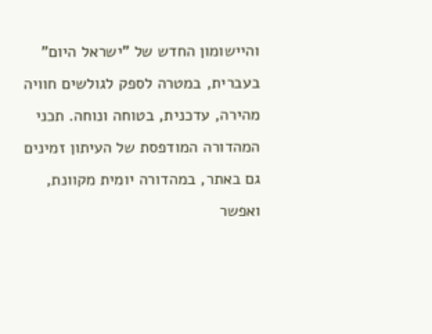והיישומון החדש של "ישראל היום" בעברית, במטרה לספק לגולשים חוויה מהירה, עדכנית, בטוחה ונוחה. תכני המהדורה המודפסת של העיתון זמינים גם באתר, במהדורה יומית מקוונת, ואפשר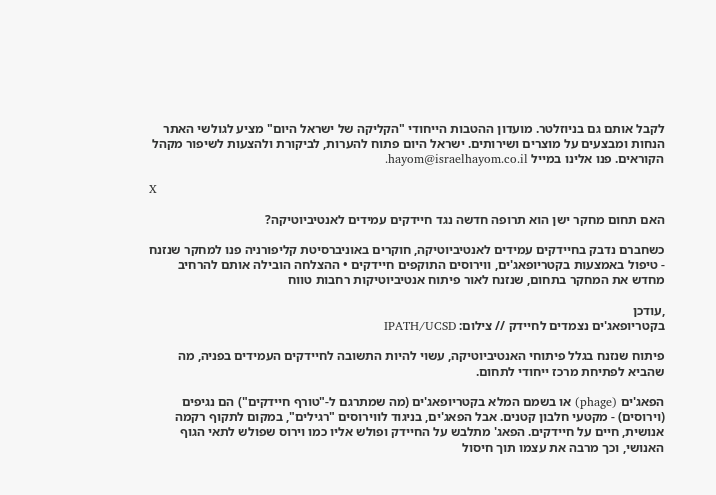לקבל אותם גם בניוזלטר. מועדון ההטבות הייחודי "הקליקה של ישראל היום" מציע לגולשי האתר הנחות ומבצעים על מוצרים ושירותים. ישראל היום פתוח להערות, לביקורת ולהצעות לשיפור מקהל הקוראים. פנו אלינו במייל hayom@israelhayom.co.il.

X

האם תחום מחקר ישן הוא תרופה חדשה נגד חיידקים עמידים לאנטיביוטיקה?

כשחברם נדבק בחיידקים עמידים לאנטיביוטיקה, חוקרים באוניברסיטת קליפורניה פנו למחקר שנזנח - טיפול באמצעות בקטריופאג'ים, ווירוסים התוקפים חיידקים • ההצלחה הובילה אותם להרחיב מחדש את המחקר בתחום, שנזנח לאור פיתוח אנטיביוטיקות רחבות טווח

,עודכן
בקטריופאג'ים נצמדים לחיידק // צילום: IPATH/UCSD

פיתוח שנזנח בגלל פיתוחי האנטיביוטיקה, עשוי להיות התשובה לחיידקים העמידים בפניה, מה שהביא לפתיחת מרכז ייחודי לתחום.

הפאג'ים (phage) או בשמם המלא בקטריופאג'ים (מה שמתרגם ל-"טורף חיידקים") הם נגיפים (וירוסים) - מקטעי חלבון קטנים. אבל הפאג'ים, בניגוד לווירוסים "רגילים", במקום לתקוף רקמה אנושית, חיים על חיידקים. הפאג' מתלבש על החיידק ופולש אליו כמו וירוס שפולש לתאי הגוף האנושי, וכך מרבה את עצמו תוך חיסול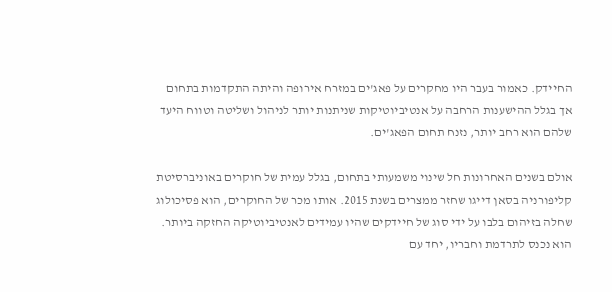החיידק. כאמור בעבר היו מחקרים על פאג'ים במזרח אירופה והיתה התקדמות בתחום אך בגלל ההישענות הרחבה על אנטיביוטיקות שניתנות יותר לניהול ושליטה וטווח היעד שלהם הוא רחב יותר, נזנח תחום הפאג'ים.

אולם בשנים האחרונות חל שינוי משמעותי בתחום, בגלל עמית של חוקרים באוניברסיטת קליפורניה בסאן דייגו שחזר ממצרים בשנת 2015. אותו מכר של החוקרים, הוא פסיכולוג שחלה בזיהום בלבו על ידי סוג של חיידקים שהיו עמידים לאנטיביוטיקה החזקה ביותר. הוא נכנס לתרדמת וחבריו, יחד עם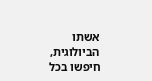אשתו הביולוגית, חיפשו בכל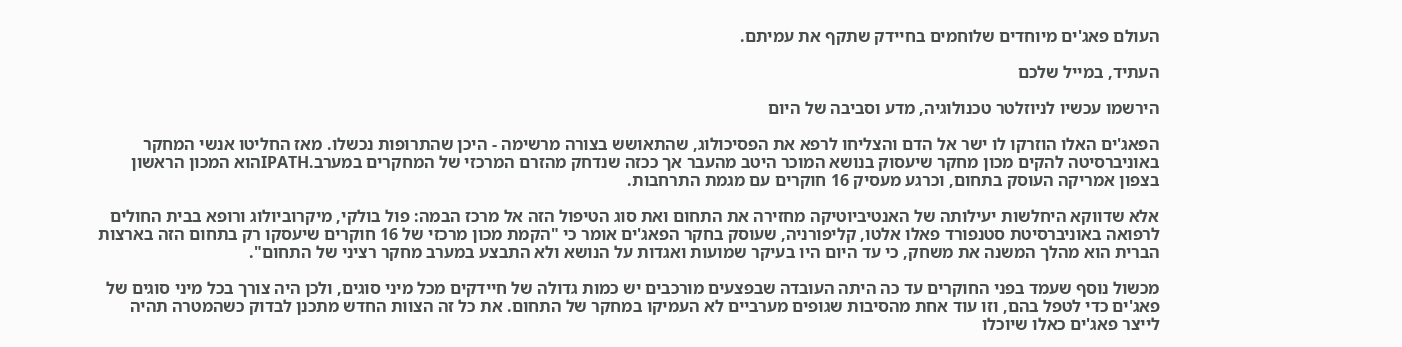העולם פאג'ים מיוחדים שלוחמים בחיידק שתקף את עמיתם.

העתיד, במייל שלכם

הירשמו עכשיו לניוזלטר טכנולוגיה, מדע וסביבה של היום

הפאג'ים האלו הוזרקו לו ישר אל הדם והצליחו לרפא את הפסיכולוג, שהתאושש בצורה מרשימה - היכן שהתרופות נכשלו. מאז החליטו אנשי המחקר באוניברסיטה להקים מכון מחקר שיעסוק בנושא המוכר היטב מהעבר אך ככזה שנדחק מהזרם המרכזי של המחקרים במערב.IPATHהוא המכון הראשון בצפון אמריקה העוסק בתחום, וכרגע מעסיק 16 חוקרים עם מגמת התרחבות.

אלא שדווקא היחלשות יעילותה של האנטיביוטיקה מחזירה את התחום ואת סוג הטיפול הזה אל מרכז הבמה: פול בולקי, מיקרוביולוג ורופא בבית החולים לרפואה באוניברסיטת סטנפורד פאלו אלטו, קליפורניה, שעוסק בחקר הפאג'ים אומר כי "הקמת מכון מרכזי של 16 חוקרים שיעסקו רק בתחום הזה בארצות הברית הוא מהלך המשנה את משחק, כי עד היום היו בעיקר שמועות ואגדות על הנושא ולא התבצע במערב מחקר רציני של התחום".

מכשול נוסף שעמד בפני החוקרים עד כה היתה העובדה שבפצעים מורכבים יש כמות גדולה של חיידקים מכל מיני סוגים, ולכן היה צורך בכל מיני סוגים של פאג'ים כדי לטפל בהם, וזו עוד אחת מהסיבות שגופים מערביים לא העמיקו במחקר של התחום. את כל זה הצוות החדש מתכנן לבדוק כשהמטרה תהיה לייצר פאג'ים כאלו שיוכלו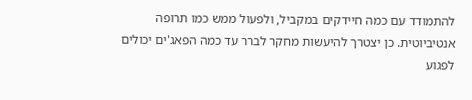להתמודד עם כמה חיידקים במקביל, ולפעול ממש כמו תרופה אנטיביוטית. כן יצטרך להיעשות מחקר לברר עד כמה הפאג'ים יכולים לפגוע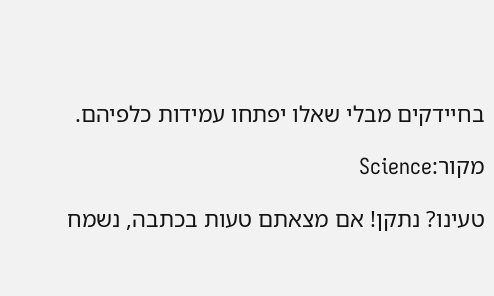בחיידקים מבלי שאלו יפתחו עמידות כלפיהם.

מקור:Science

טעינו? נתקן! אם מצאתם טעות בכתבה, נשמח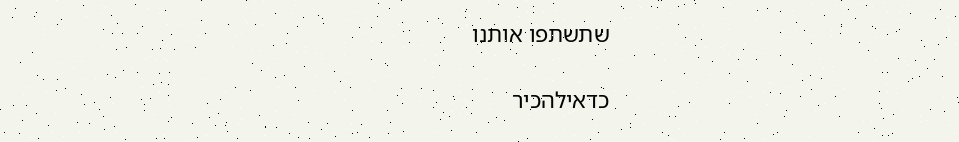שתשתפו אותנו

כדאילהכיר